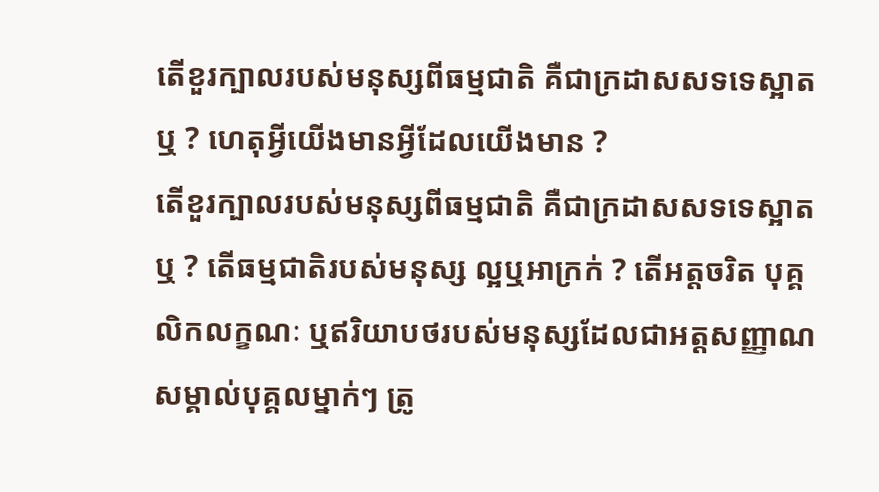តើខួរក្បាលរបស់មនុស្សពីធម្មជាតិ គឺជាក្រដាសសទទេស្អាតឬ ? ហេតុអ្វីយើងមានអ្វីដែលយើងមាន ?
តើខួរក្បាលរបស់មនុស្សពីធម្មជាតិ គឺជាក្រដាសសទទេស្អាតឬ ? តើធម្មជាតិរបស់មនុស្ស ល្អឬអាក្រក់ ? តើអត្តចរិត បុគ្គលិកលក្ខណៈ ឬឥរិយាបថរបស់មនុស្សដែលជាអត្តសញ្ញាណសម្គាល់បុគ្គលម្នាក់ៗ ត្រូ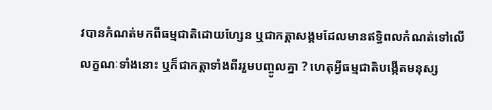វបានកំណត់មកពីធម្មជាតិដោយហ្សែន ឬជាកត្តាសង្គមដែលមានឥទ្ធិពលកំណត់ទៅលើលក្ខណៈទាំងនោះ ឬក៏ជាកត្តាទាំងពីររួមបញ្ចូលគ្នា ? ហេតុអ្វីធម្មជាតិបង្កើតមនុស្ស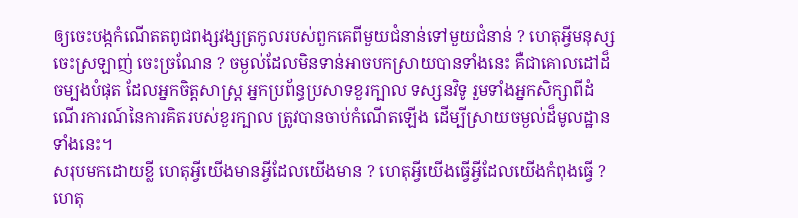ឲ្យចេះបង្កកំណើតតពូជពង្សវង្សត្រកូលរបស់ពួកគេពីមួយជំនាន់ទៅមួយជំនាន់ ? ហេតុអ្វីមនុស្សចេះស្រឡាញ់ ចេះច្រណែន ? ចម្ងល់ដែលមិនទាន់អាចបកស្រាយបានទាំងនេះ គឺជាគោលដៅដ៏ចម្បងបំផុត ដែលអ្នកចិត្តសាស្ត្រ អ្នកប្រព័ន្ធប្រសាទខួរក្បាល ទស្សនវិទូ រួមទាំងអ្នកសិក្សាពីដំណើរការណ៍នៃការគិតរបស់ខួរក្បាល ត្រូវបានចាប់កំណើតឡើង ដើម្បីស្រាយចម្ងល់ដ៏មូលដ្ឋានទាំងនេះ។
សរុបមកដោយខ្លី ហេតុអ្វីយើងមានអ្វីដែលយើងមាន ? ហេតុអ្វីយើងធ្វើអ្វីដែលយើងកំពុងធ្វើ ? ហេតុ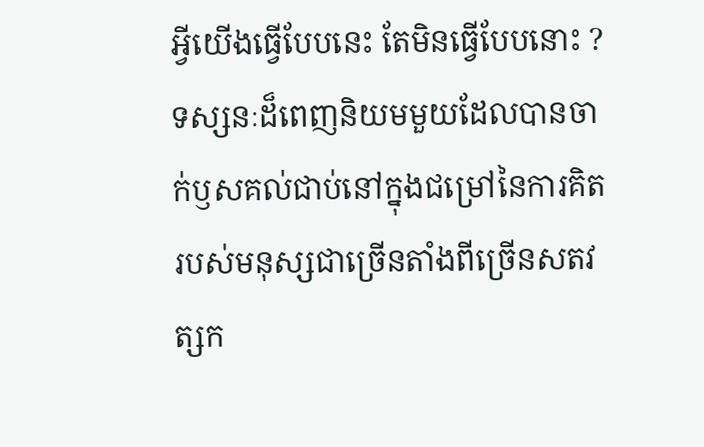អ្វីយើងធ្វើបែបនេះ តែមិនធ្វើបែបនោះ ? ទស្សនៈដ៏ពេញនិយមមួយដែលបានចាក់ឫសគល់ជាប់នៅក្នុងជម្រៅនៃការគិតរបស់មនុស្សជាច្រើនតាំងពីច្រើនសតវត្សក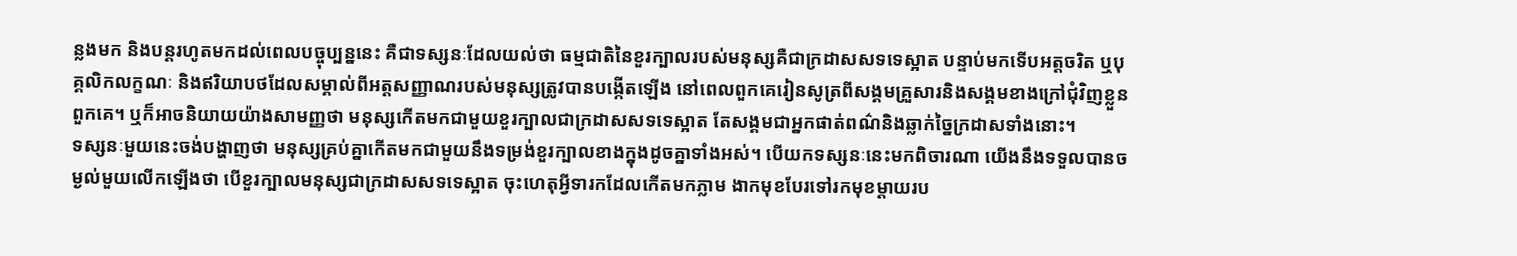ន្លងមក និងបន្តរហូតមកដល់ពេលបច្ចុប្បន្ននេះ គឺជាទស្សនៈដែលយល់ថា ធម្មជាតិនៃខួរក្បាលរបស់មនុស្សគឺជាក្រដាសសទទេស្អាត បន្ទាប់មកទើបអត្តចរិត ឬបុគ្គលិកលក្ខណៈ និងឥរិយាបថដែលសម្គាល់ពីអត្តសញ្ញាណរបស់មនុស្សត្រូវបានបង្កើតឡើង នៅពេលពួកគេរៀនសូត្រពីសង្គមគ្រួសារនិងសង្គមខាងក្រៅជុំវិញខ្លួនពួកគេ។ ឬក៏អាចនិយាយយ៉ាងសាមញ្ញថា មនុស្សកើតមកជាមួយខួរក្បាលជាក្រដាសសទទេស្អាត តែសង្គមជាអ្នកផាត់ពណ៌និងឆ្លាក់ច្នៃក្រដាសទាំងនោះ។
ទស្សនៈមួយនេះចង់បង្ហាញថា មនុស្សគ្រប់គ្នាកើតមកជាមួយនឹងទម្រង់ខួរក្បាលខាងក្នុងដូចគ្នាទាំងអស់។ បើយកទស្សនៈនេះមកពិចារណា យើងនឹងទទួលបានចម្ងល់មួយលើកឡើងថា បើខួរក្បាលមនុស្សជាក្រដាសសទទេស្អាត ចុះហេតុអ្វីទារកដែលកើតមកភ្លាម ងាកមុខបែរទៅរកមុខម្ដាយរប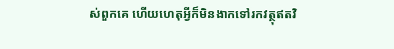ស់ពួកគេ ហើយហេតុអ្វីក៏មិនងាកទៅរកវត្ថុឥតវិ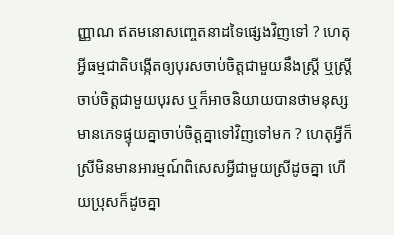ញ្ញាណ ឥតមនោសញ្ចេតនាដទៃផ្សេងវិញទៅ ? ហេតុអ្វីធម្មជាតិបង្កើតឲ្យបុរសចាប់ចិត្តជាមួយនឹងស្ត្រី ឬស្ត្រីចាប់ចិត្តជាមួយបុរស ឬក៏អាចនិយាយបានថាមនុស្សមានភេទផ្ទុយគ្នាចាប់ចិត្តគ្នាទៅវិញទៅមក ? ហេតុអ្វីក៏ស្រីមិនមានអារម្មណ៍ពិសេសអ្វីជាមួយស្រីដូចគ្នា ហើយប្រុសក៏ដូចគ្នា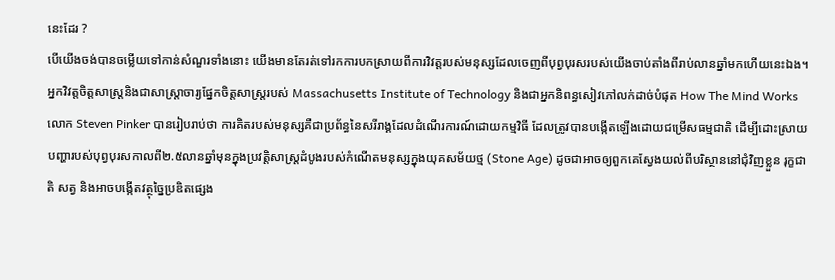នេះដែរ ?
បើយើងចង់បានចម្លើយទៅកាន់សំណួរទាំងនោះ យើងមានតែរត់ទៅរកការបកស្រាយពីការវិវត្តរបស់មនុស្សដែលចេញពីបុព្វបុរសរបស់យើងចាប់តាំងពីរាប់លានឆ្នាំមកហើយនេះឯង។ អ្នកវិវត្តចិត្តសាស្ត្រនិងជាសាស្ត្រាចារ្យផ្នែកចិត្តសាស្ត្ររបស់ Massachusetts Institute of Technology និងជាអ្នកនិពន្ធសៀវភៅលក់ដាច់បំផុត How The Mind Works លោក Steven Pinker បានរៀបរាប់ថា ការគិតរបស់មនុស្សគឺជាប្រព័ន្ធនៃសរីរាង្គដែលដំណើរការណ៍ដោយកម្មវិធី ដែលត្រូវបានបង្កើតឡើងដោយជម្រើសធម្មជាតិ ដើម្បីដោះស្រាយបញ្ហារបស់បុព្វបុរសកាលពី២.៥លានឆ្នាំមុនក្នុងប្រវត្តិសាស្ត្រដំបូងរបស់កំណើតមនុស្សក្នុងយុគសម័យថ្ម (Stone Age) ដូចជាអាចឲ្យពួកគេស្វែងយល់ពីបរិស្ថាននៅជុំវិញខ្លួន រុក្ខជាតិ សត្វ និងអាចបង្កើតវត្ថុច្នៃប្រឌិតផ្សេង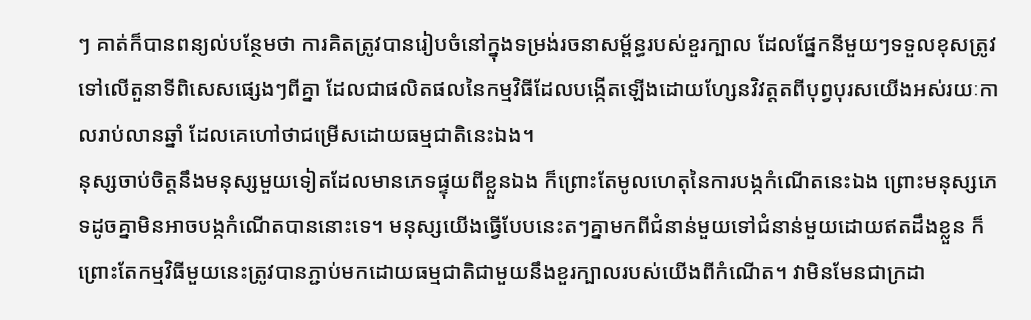ៗ គាត់ក៏បានពន្យល់បន្ថែមថា ការគិតត្រូវបានរៀបចំនៅក្នុងទម្រង់រចនាសម្ព័ន្ធរបស់ខួរក្បាល ដែលផ្នែកនីមួយៗទទួលខុសត្រូវទៅលើតួនាទីពិសេសផ្សេងៗពីគ្នា ដែលជាផលិតផលនៃកម្មវិធីដែលបង្កើតឡើងដោយហ្សែនវិវត្តតពីបុព្វបុរសយើងអស់រយៈកាលរាប់លានឆ្នាំ ដែលគេហៅថាជម្រើសដោយធម្មជាតិនេះឯង។
នុស្សចាប់ចិត្តនឹងមនុស្សមួយទៀតដែលមានភេទផ្ទុយពីខ្លួនឯង ក៏ព្រោះតែមូលហេតុនៃការបង្កកំណើតនេះឯង ព្រោះមនុស្សភេទដូចគ្នាមិនអាចបង្កកំណើតបាននោះទេ។ មនុស្សយើងធ្វើបែបនេះតៗគ្នាមកពីជំនាន់មួយទៅជំនាន់មួយដោយឥតដឹងខ្លួន ក៏ព្រោះតែកម្មវិធីមួយនេះត្រូវបានភ្ជាប់មកដោយធម្មជាតិជាមួយនឹងខួរក្បាលរបស់យើងពីកំណើត។ វាមិនមែនជាក្រដា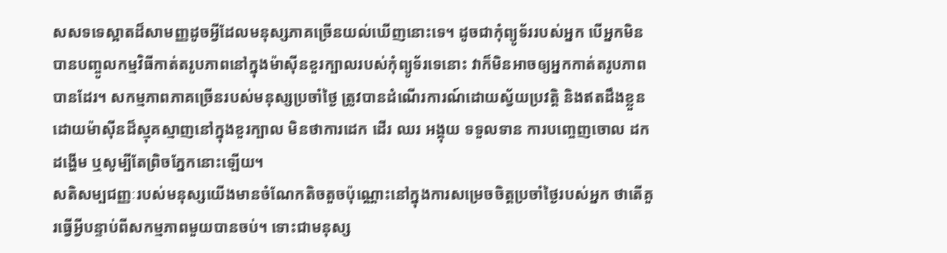សសទទេស្អាតដ៏សាមញ្ញដូចអ្វីដែលមនុស្សភាគច្រើនយល់ឃើញនោះទេ។ ដូចជាកុំព្យូទ័ររបស់អ្នក បើអ្នកមិនបានបញ្ចូលកម្មវិធីកាត់តរូបភាពនៅក្នុងម៉ាស៊ីនខួរក្បាលរបស់កុំព្យូទ័រទេនោះ វាក៏មិនអាចឲ្យអ្នកកាត់តរូបភាពបានដែរ។ សកម្មភាពភាគច្រើនរបស់មនុស្សប្រចាំថ្ងៃ ត្រូវបានដំណើរការណ៍ដោយស្វ័យប្រវត្តិ និងឥតដឹងខ្លួនដោយម៉ាស៊ីនដ៏ស្មុគស្មាញនៅក្នុងខួរក្បាល មិនថាការដេក ដើរ ឈរ អង្គុយ ទទួលទាន ការបញ្ចេញចោល ដកដង្ហើម ឬសូម្បីតែព្រិចភ្នែកនោះឡើយ។
សតិសម្បជញ្ញៈរបស់មនុស្សយើងមានចំណែកតិចតួចប៉ុណ្ណោះនៅក្នុងការសម្រេចចិត្តប្រចាំថ្ងៃរបស់អ្នក ថាតើគួរធ្វើអ្វីបន្ទាប់ពីសកម្មភាពមួយបានចប់។ ទោះជាមនុស្ស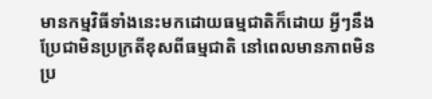មានកម្មវិធីទាំងនេះមកដោយធម្មជាតិក៏ដោយ អ្វីៗនឹងប្រែជាមិនប្រក្រតីខុសពីធម្មជាតិ នៅពេលមានភាពមិនប្រ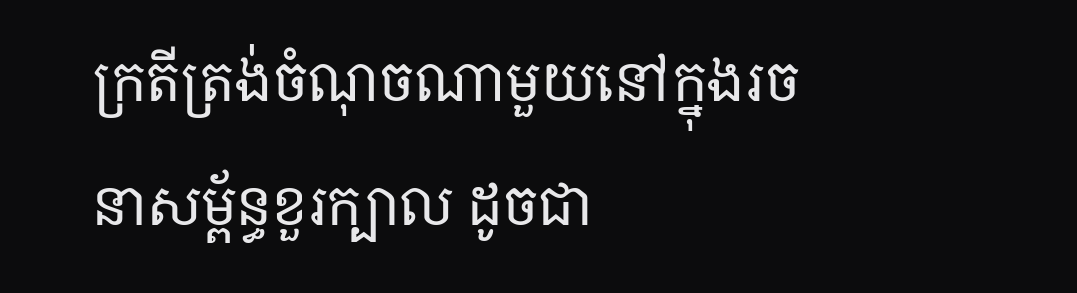ក្រតីត្រង់ចំណុចណាមួយនៅក្នុងរចនាសម្ព័ន្ធខួរក្បាល ដូចជា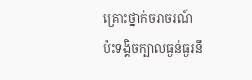គ្រោះថ្នាក់ចរាចរណ៍ប៉ះទង្គិចក្បាលធ្ងន់ធ្ងរនឹ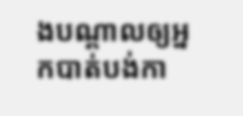ងបណ្ដាលឲ្យអ្នកបាត់បង់កា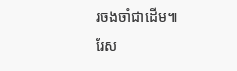រចងចាំជាដើម៕
រែស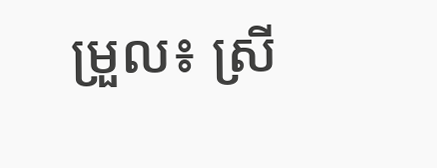ម្រួល៖ ស្រី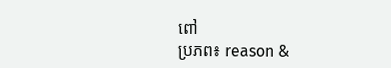ពៅ
ប្រភព៖ reason &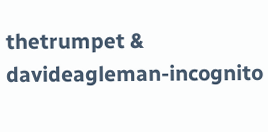thetrumpet & davideagleman-incognito